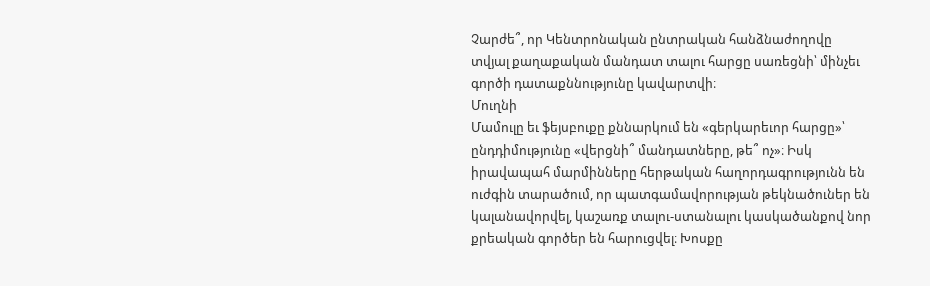Չարժե՞, որ Կենտրոնական ընտրական հանձնաժողովը տվյալ քաղաքական մանդատ տալու հարցը սառեցնի՝ մինչեւ գործի դատաքննությունը կավարտվի։
Մուղնի
Մամուլը եւ ֆեյսբուքը քննարկում են «գերկարեւոր հարցը»՝ ընդդիմությունը «վերցնի՞ մանդատները, թե՞ ոչ»։ Իսկ իրավապահ մարմինները հերթական հաղորդագրությունն են ուժգին տարածում, որ պատգամավորության թեկնածուներ են կալանավորվել, կաշառք տալու-ստանալու կասկածանքով նոր քրեական գործեր են հարուցվել։ Խոսքը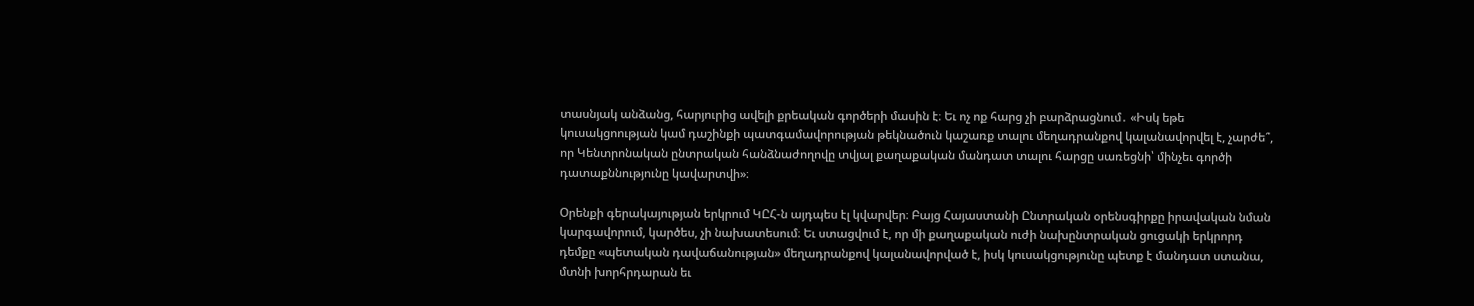տասնյակ անձանց, հարյուրից ավելի քրեական գործերի մասին է։ Եւ ոչ ոք հարց չի բարձրացնում․ «Իսկ եթե կուսակցոության կամ դաշինքի պատգամավորության թեկնածուն կաշառք տալու մեղադրանքով կալանավորվել է, չարժե՞, որ Կենտրոնական ընտրական հանձնաժողովը տվյալ քաղաքական մանդատ տալու հարցը սառեցնի՝ մինչեւ գործի դատաքննությունը կավարտվի»։

Օրենքի գերակայության երկրում ԿԸՀ‑ն այդպես էլ կվարվեր։ Բայց Հայաստանի Ընտրական օրենսգիրքը իրավական նման կարգավորում, կարծես, չի նախատեսում։ Եւ ստացվում է, որ մի քաղաքական ուժի նախընտրական ցուցակի երկրորդ դեմքը «պետական դավաճանության» մեղադրանքով կալանավորված է, իսկ կուսակցությունը պետք է մանդատ ստանա, մտնի խորհրդարան եւ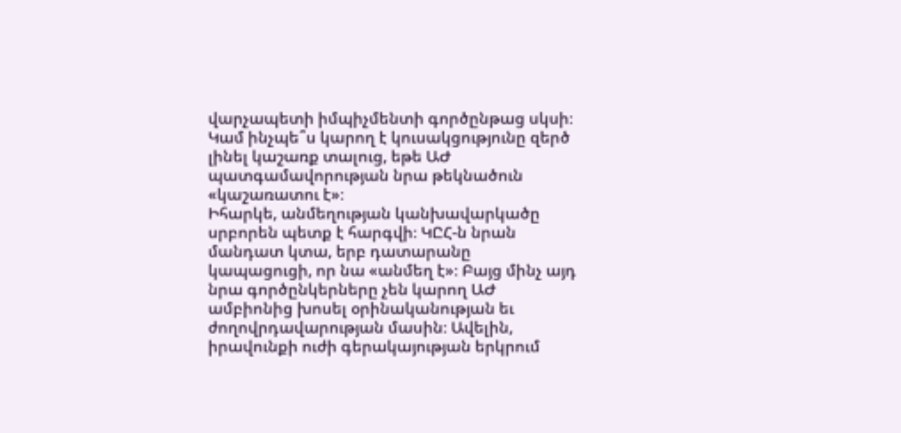վարչապետի իմպիչմենտի գործընթաց սկսի։
Կամ ինչպե՞ս կարող է կուսակցությունը զերծ լինել կաշառք տալուց, եթե ԱԺ պատգամավորության նրա թեկնածուն «կաշառատու է»։
Իհարկե, անմեղության կանխավարկածը սրբորեն պետք է հարգվի։ ԿԸՀ‑ն նրան մանդատ կտա, երբ դատարանը կապացուցի, որ նա «անմեղ է»։ Բայց մինչ այդ նրա գործընկերները չեն կարող ԱԺ ամբիոնից խոսել օրինականության եւ ժողովրդավարության մասին։ Ավելին, իրավունքի ուժի գերակայության երկրում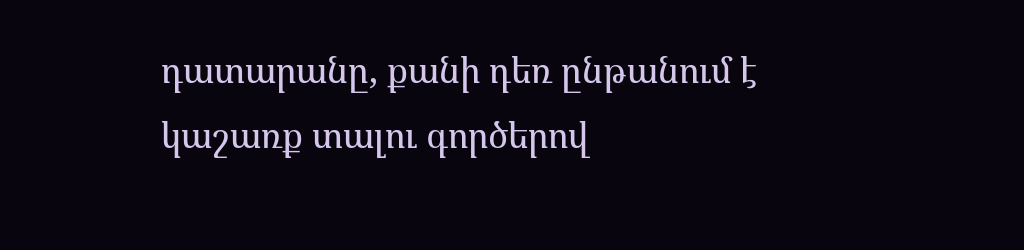դատարանը, քանի դեռ ընթանում է կաշառք տալու գործերով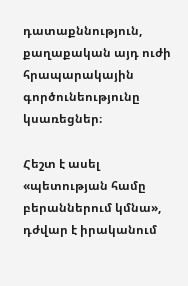դատաքննություն, քաղաքական այդ ուժի հրապարակային գործունեությունը կսառեցներ։

Հեշտ է ասել «պետության համը բերաններում կմնա», դժվար է իրականում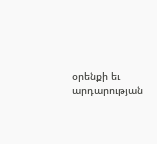օրենքի եւ արդարության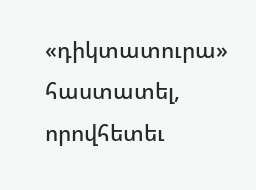«դիկտատուրա» հաստատել, որովհետեւ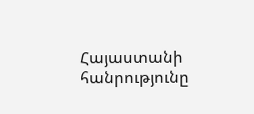Հայաստանի հանրությունը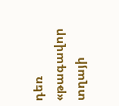դեռ «թագավոր տղայի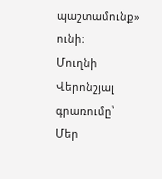պաշտամունք» ունի։
Մուղնի
Վերոնշյալ գրառումը՝ Մեր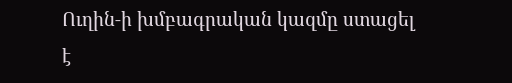Ուղին‑ի խմբագրական կազմը ստացել է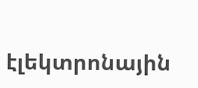էլեկտրոնային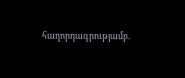հաղորդագրությամբ.